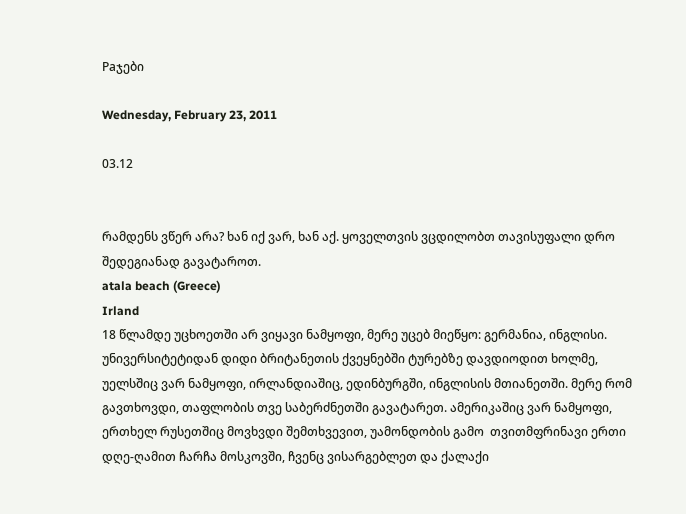Paჯები

Wednesday, February 23, 2011

03.12


რამდენს ვწერ არა? ხან იქ ვარ, ხან აქ. ყოველთვის ვცდილობთ თავისუფალი დრო შედეგიანად გავატაროთ.
atala beach (Greece)
Irland
18 წლამდე უცხოეთში არ ვიყავი ნამყოფი, მერე უცებ მიეწყო: გერმანია, ინგლისი. უნივერსიტეტიდან დიდი ბრიტანეთის ქვეყნებში ტურებზე დავდიოდით ხოლმე, უელსშიც ვარ ნამყოფი, ირლანდიაშიც, ედინბურგში, ინგლისის მთიანეთში. მერე რომ გავთხოვდი, თაფლობის თვე საბერძნეთში გავატარეთ. ამერიკაშიც ვარ ნამყოფი, ერთხელ რუსეთშიც მოვხვდი შემთხვევით, უამონდობის გამო  თვითმფრინავი ერთი დღე-ღამით ჩარჩა მოსკოვში, ჩვენც ვისარგებლეთ და ქალაქი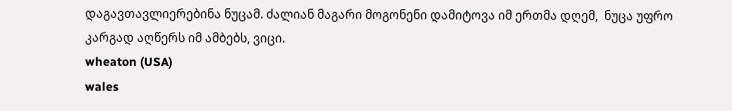დაგავთავლიერებინა ნუცამ. ძალიან მაგარი მოგონენი დამიტოვა იმ ერთმა დღემ,  ნუცა უფრო კარგად აღწერს იმ ამბებს, ვიცი.
wheaton (USA)
wales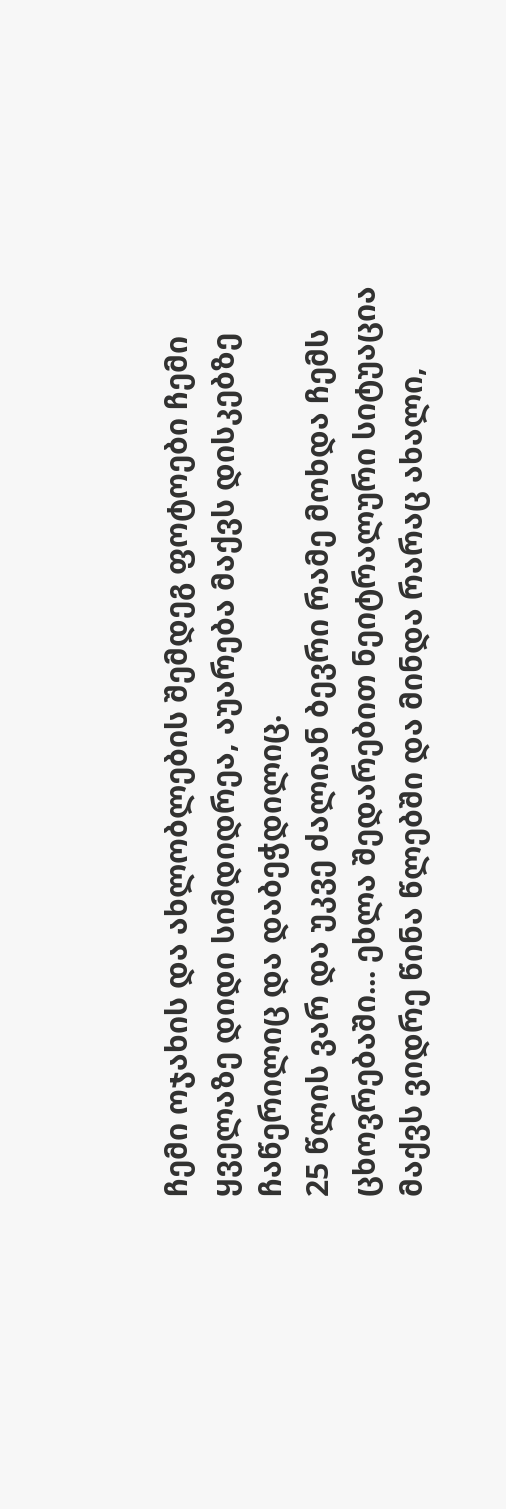ჩემი ოჯახის და ახლობლების შემდეგ ფოტოები ჩემი ყველაზე დიდი სიმდიდრეა, აუარება მაქვს დისკებზე ჩაწერილიც და დაბეჭდილიც.
25 წლის ვარ და უკვე ძალიან ბევრი რამე მოხდა ჩემს ცხოვრებაში... ეხლა შედარებით ნეიტრალური სიტუაცია მაქვს ვიდრე წინა წლებში და მინდა რარაც ახალი,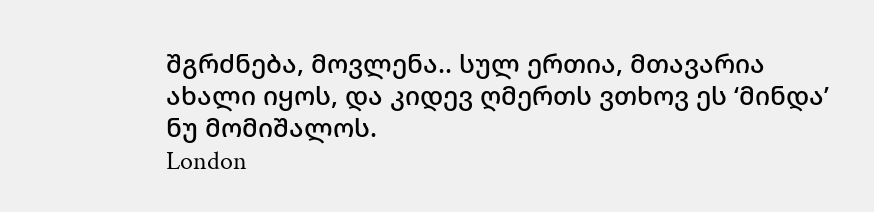შგრძნება, მოვლენა.. სულ ერთია, მთავარია ახალი იყოს, და კიდევ ღმერთს ვთხოვ ეს ‘მინდა’ ნუ მომიშალოს.
London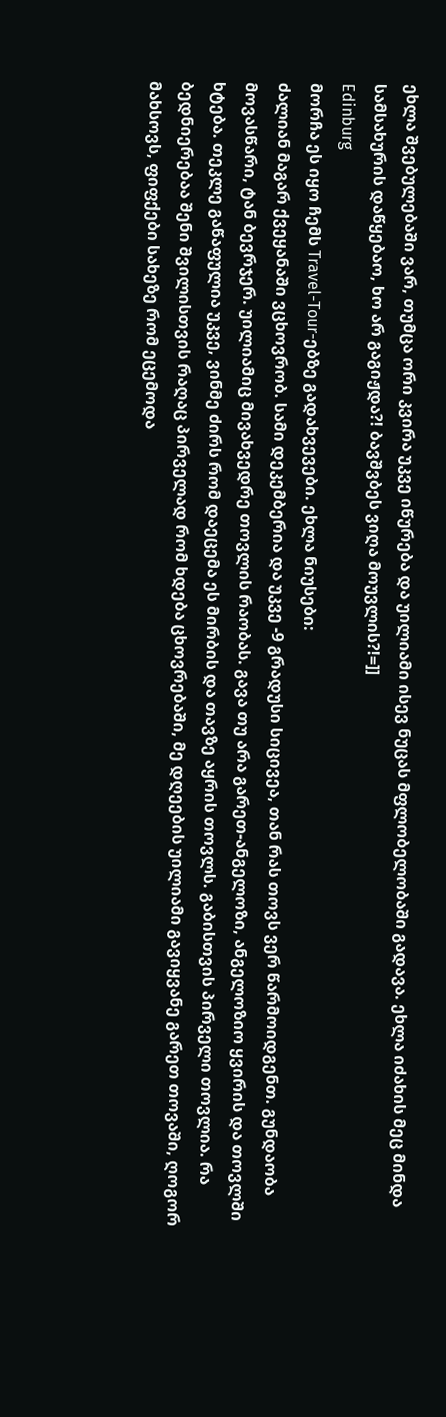ეხლა შვებულებაში ვარ, თუმცა ორი კვირა უკვე იწურება და უილიამი ისევ ნუცას მფლობელობაში გადავა. ეხლა იძახის მეც მინდა სამსახურის დაწყებაო, ხო არ გაგიჟდა?! ბავშვბეს ვიღა მოუვლის?!=]]
Edinburg
მორჩა ეს იყო ჩემს Travel-Tour-ებზე გადახვევები. ეხლა ნიუსები:
ძალიან მაგარ ქვეყანაში ვცხოვრობ. სამი დეკემბერია და უკვე -9 გრადუსი სიცივეა, თან რას თოვს ვერ წარმოიდგენთ. გუნდაობა მოვასწარი, ტან ბევრჯერ. უილიამიც მივახვედრე თოვლის რაობას. გავა თუ არა გარეთ-ანგელოზი, ანგელოზიო ყვირის და თოვლში ხტება. თეკლე გაწაფულია უკვე, ვინმე ძირს რომ დაეცემა ეს მირბის და თავზე აყრის თოვლს. გაბისთვის პირველი თოვლია. რა ბედნიერებაა შენი შვილისთვის რაღაც პირველად რომ ხდება ცხოვრებაში, მე დღეების უილიამი გავიყვანე გარეთ თოვაში, ღოგორ მახსოვს, ფიფქები სახეზე რომ ეცემოდა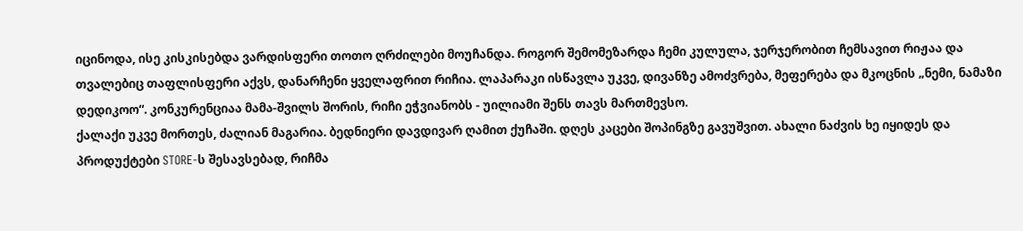იცინოდა, ისე კისკისებდა ვარდისფერი თოთო ღრძილები მოუჩანდა. როგორ შემომეზარდა ჩემი კულულა, ჯერჯერობით ჩემსავით რიჟაა და თვალებიც თაფლისფერი აქვს, დანარჩენი ყველაფრით რიჩია. ლაპარაკი ისწავლა უკვე, დივანზე ამოძვრება, მეფერება და მკოცნის „ნემი, ნამაზი დედიკოო“. კონკურენციაა მამა-შვილს შორის, რიჩი ეჭვიანობს - უილიამი შენს თავს მართმევსო.
ქალაქი უკვე მორთეს, ძალიან მაგარია. ბედნიერი დავდივარ ღამით ქუჩაში. დღეს კაცები შოპინგზე გავუშვით. ახალი ნაძვის ხე იყიდეს და პროდუქტები STORE-ს შესავსებად, რიჩმა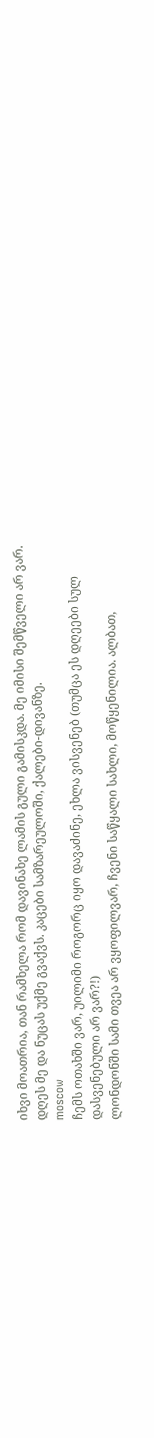იხვი მოათრია, თან რამხელა რომ დავინახე ლამის გული გამისკდა. მე იმისი შემწველი არ ვარ. დღეს მე და ნუცას უქმე გვაქვს. კაცები სამზარეულოში, ქალები-დივანზე.
moscow
ჩემს ოთახში ვარ, უილიმი როგორც იყო დავაძინე, ეხლა ვისვენებ (თუმცა ეს დღეები სულ დასვენებული არ ვარ?!)
ლონდონში სამი თვეა არ ვყოფილვარ, ჩვენი საწყალი სახლი, მოწყენილია. ალბათ,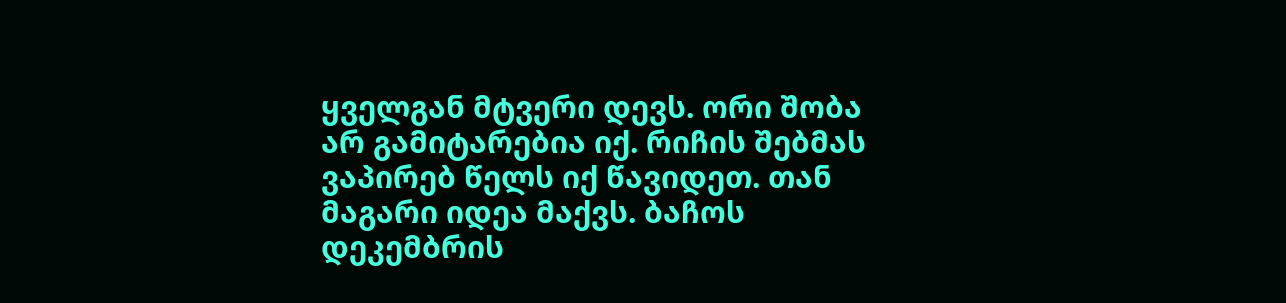ყველგან მტვერი დევს. ორი შობა არ გამიტარებია იქ. რიჩის შებმას ვაპირებ წელს იქ წავიდეთ. თან მაგარი იდეა მაქვს. ბაჩოს დეკემბრის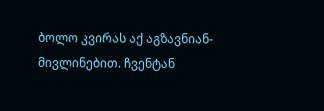ბოლო კვირას აქ აგზავნიან-მივლინებით. ჩვენტან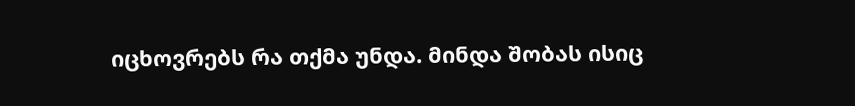იცხოვრებს რა თქმა უნდა. მინდა შობას ისიც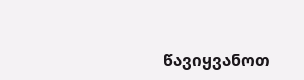წავიყვანოთ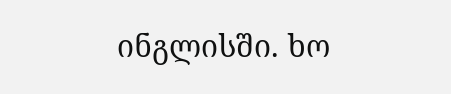ინგლისში. ხო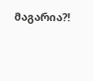მაგარია?!